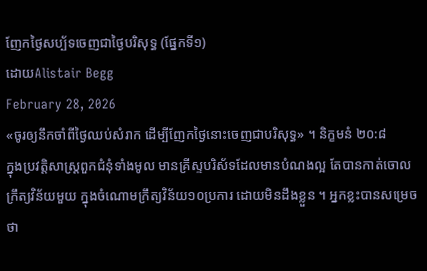ញែកថ្ងៃសប្ប័ទចេញជាថ្ងៃបរិសុទ្ធ (ផ្នែកទី១)
ដោយAlistair Begg
February 28, 2026
«ចូរឲ្យនឹកចាំពីថ្ងៃឈប់សំរាក ដើម្បីញែកថ្ងៃនោះចេញជាបរិសុទ្ធ» ។ និក្ខមនំ ២០:៨
ក្នុងប្រវត្តិសាស្រ្តពួកជំនុំទាំងមូល មានគ្រីស្ទបរិស័ទដែលមានបំណងល្អ តែបានកាត់ចោលក្រឹត្យវិន័យមួយ ក្នុងចំណោមក្រឹត្យវិន័យ១០ប្រការ ដោយមិនដឹងខ្លួន ។ អ្នកខ្លះបានសម្រេចថា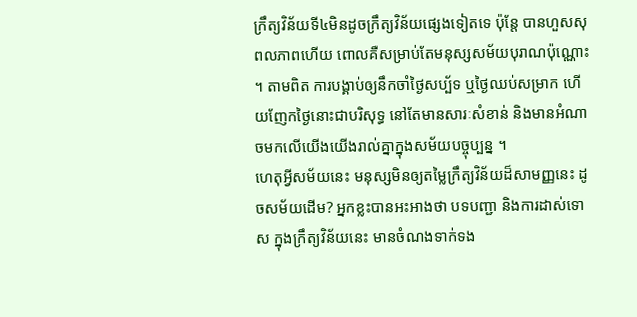ក្រឹត្យវិន័យទី៤មិនដូចក្រឹត្យវិន័យផ្សេងទៀតទេ ប៉ុន្តែ បានហួសសុពលភាពហើយ ពោលគឺសម្រាប់តែមនុស្សសម័យបុរាណប៉ុណ្ណោះ ។ តាមពិត ការបង្គាប់ឲ្យនឹកចាំថ្ងៃសប្ប័ទ ឬថ្ងៃឈប់សម្រាក ហើយញែកថ្ងៃនោះជាបរិសុទ្ធ នៅតែមានសារៈសំខាន់ និងមានអំណាចមកលើយើងយើងរាល់គ្នាក្នុងសម័យបច្ចុប្បន្ន ។
ហេតុអ្វីសម័យនេះ មនុស្សមិនឲ្យតម្លៃក្រឹត្យវិន័យដ៏សាមញ្ញនេះ ដូចសម័យដើម? អ្នកខ្លះបានអះអាងថា បទបញ្ជា និងការដាស់ទោស ក្នុងក្រឹត្យវិន័យនេះ មានចំណងទាក់ទង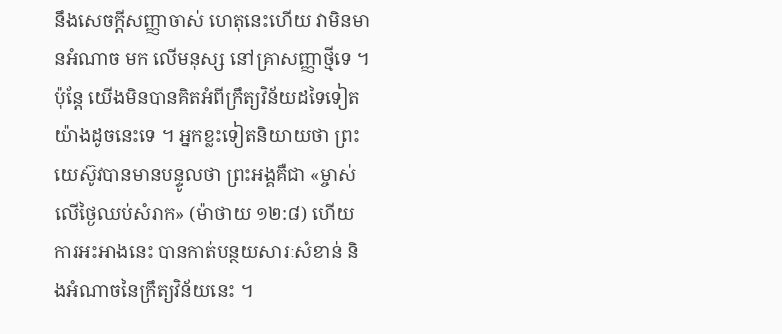នឹងសេចក្តីសញ្ញាចាស់ ហេតុនេះហើយ វាមិនមានអំណាច មក លើមនុស្ស នៅគ្រាសញ្ញាថ្មីទេ ។ ប៉ុន្តែ យើងមិនបានគិតអំពីក្រឹត្យវិន័យដទៃទៀតយ៉ាងដូចនេះទេ ។ អ្នកខ្លះទៀតនិយាយថា ព្រះយេស៊ូវបានមានបន្ទូលថា ព្រះអង្គគឺជា «ម្ចាស់លើថ្ងៃឈប់សំរាក» (ម៉ាថាយ ១២:៨) ហើយការអះអាងនេះ បានកាត់បន្ថយសារៈសំខាន់ និងអំណាចនៃក្រឹត្យវិន័យនេះ ។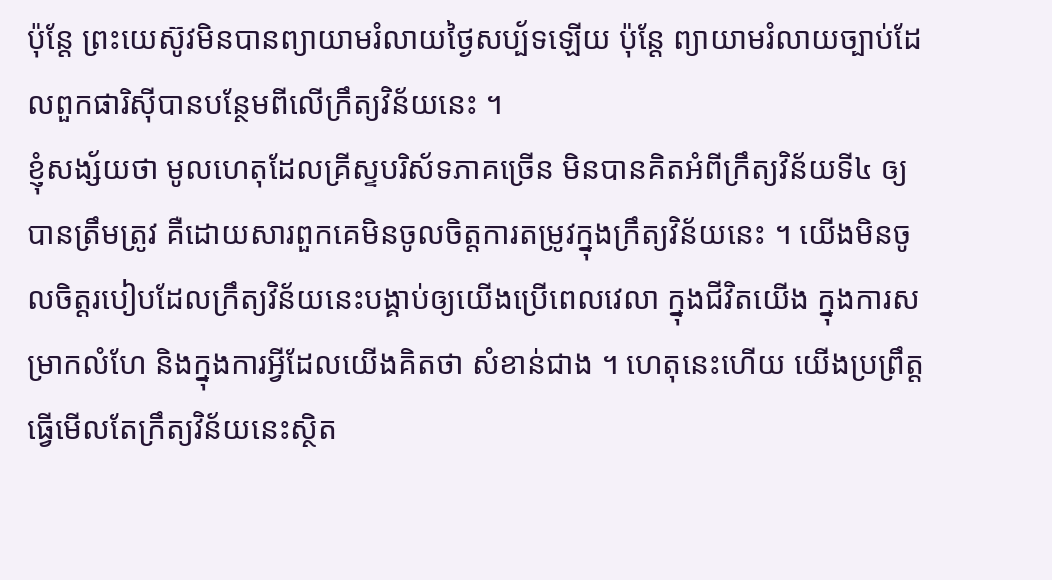ប៉ុន្តែ ព្រះយេស៊ូវមិនបានព្យាយាមរំលាយថ្ងៃសប្ប័ទឡើយ ប៉ុន្តែ ព្យាយាមរំលាយច្បាប់ដែលពួកផារិស៊ីបានបន្ថែមពីលើក្រឹត្យវិន័យនេះ ។
ខ្ញុំសង្ស័យថា មូលហេតុដែលគ្រីស្ទបរិស័ទភាគច្រើន មិនបានគិតអំពីក្រឹត្យវិន័យទី៤ ឲ្យបានត្រឹមត្រូវ គឺដោយសារពួកគេមិនចូលចិត្តការតម្រូវក្នុងក្រឹត្យវិន័យនេះ ។ យើងមិនចូលចិត្តរបៀបដែលក្រឹត្យវិន័យនេះបង្គាប់ឲ្យយើងប្រើពេលវេលា ក្នុងជីវិតយើង ក្នុងការសម្រាកលំហែ និងក្នុងការអ្វីដែលយើងគិតថា សំខាន់ជាង ។ ហេតុនេះហើយ យើងប្រព្រឹត្ត ធ្វើមើលតែក្រឹត្យវិន័យនេះស្ថិត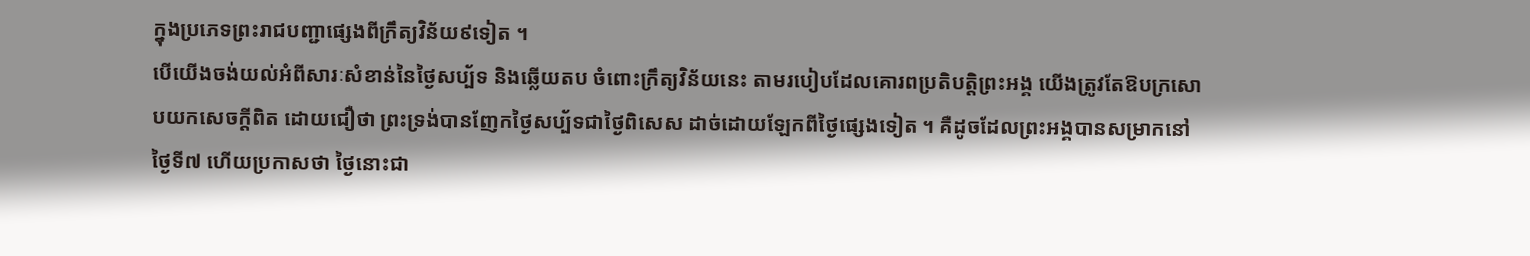ក្នុងប្រភេទព្រះរាជបញ្ជាផ្សេងពីក្រឹត្យវិន័យ៩ទៀត ។
បើយើងចង់យល់អំពីសារៈសំខាន់នៃថ្ងៃសប្ប័ទ និងឆ្លើយតប ចំពោះក្រឹត្យវិន័យនេះ តាមរបៀបដែលគោរពប្រតិបត្តិព្រះអង្គ យើងត្រូវតែឱបក្រសោបយកសេចក្តីពិត ដោយជឿថា ព្រះទ្រង់បានញែកថ្ងៃសប្ប័ទជាថ្ងៃពិសេស ដាច់ដោយឡែកពីថ្ងៃផ្សេងទៀត ។ គឺដូចដែលព្រះអង្គបានសម្រាកនៅថ្ងៃទី៧ ហើយប្រកាសថា ថ្ងៃនោះជា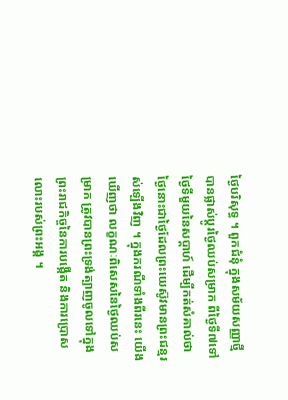ថ្ងៃបរិសុទ្ធ ។ ពួកជំនុំ ក្នុងសម័យសញ្ញាថ្មី បានផ្លាស់ប្តូរថ្ងៃឈប់សម្រាក ពីថ្ងៃទី៧ទៅថ្ងៃទីមួយនៃសប្តាហ៍ ដើម្បីកត់សំគាល់ថា ថ្ងៃនោះជាថ្ងៃដែលព្រះយេស៊ូវមានព្រះជន្មរស់ឡើងវិញ ។ ក្នុងករណីទាំងពីរនេះ យើងឃើញថា លក្ខណៈពិសេសនៃថ្ងៃឈប់សម្រាក ត្រូវបានព្រះទ្រង់ត្បាញចូលទៅក្នុងព្រះរាជកិច្ចនៃការបង្កើត និងការប្រោសលោះរបស់ព្រះអង្គ ។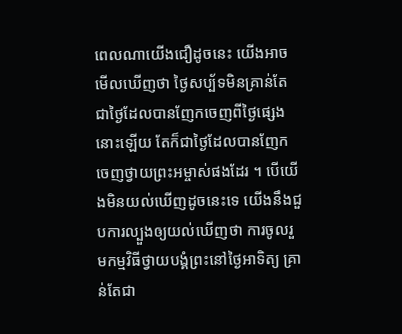ពេលណាយើងជឿដូចនេះ យើងអាចមើលឃើញថា ថ្ងៃសប្ប័ទមិនគ្រាន់តែជាថ្ងៃដែលបានញែកចេញពីថ្ងៃផ្សេងនោះឡើយ តែក៏ជាថ្ងៃដែលបានញែកចេញថ្វាយព្រះអម្ចាស់ផងដែរ ។ បើយើងមិនយល់ឃើញដូចនេះទេ យើងនឹងជួបការល្បួងឲ្យយល់ឃើញថា ការចូលរួមកម្មវិធីថ្វាយបង្គំព្រះនៅថ្ងៃអាទិត្យ គ្រាន់តែជា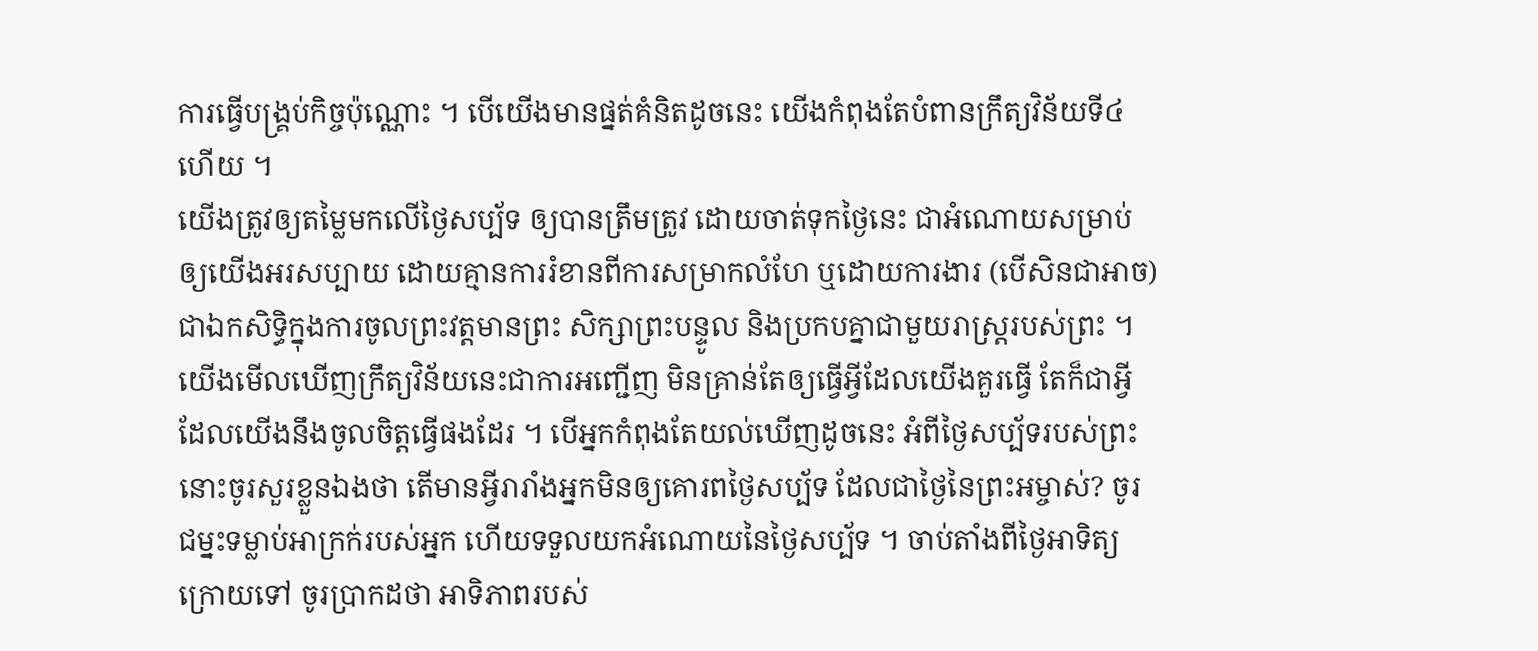ការធ្វើបង្គ្រប់កិច្ចប៉ុណ្ណោះ ។ បើយើងមានផ្នត់គំនិតដូចនេះ យើងកំពុងតែបំពានក្រឹត្យវិន័យទី៤ហើយ ។
យើងត្រូវឲ្យតម្លៃមកលើថ្ងៃសប្ប័ទ ឲ្យបានត្រឹមត្រូវ ដោយចាត់ទុកថ្ងៃនេះ ជាអំណោយសម្រាប់ឲ្យយើងអរសប្បាយ ដោយគ្មានការរំខានពីការសម្រាកលំហែ ឬដោយការងារ (បើសិនជាអាច) ជាឯកសិទ្ធិក្នុងការចូលព្រះវត្តមានព្រះ សិក្សាព្រះបន្ទូល និងប្រកបគ្នាជាមួយរាស្រ្តរបស់ព្រះ ។ យើងមើលឃើញក្រឹត្យវិន័យនេះជាការអញ្ជើញ មិនគ្រាន់តែឲ្យធ្វើអ្វីដែលយើងគួរធ្វើ តែក៏ជាអ្វីដែលយើងនឹងចូលចិត្តធ្វើផងដែរ ។ បើអ្នកកំពុងតែយល់ឃើញដូចនេះ អំពីថ្ងៃសប្ប័ទរបស់ព្រះ នោះចូរសួរខ្លួនឯងថា តើមានអ្វីរារាំងអ្នកមិនឲ្យគោរពថ្ងៃសប្ប័ទ ដែលជាថ្ងៃនៃព្រះអម្ចាស់? ចូរជម្នះទម្លាប់អាក្រក់របស់អ្នក ហើយទទួលយកអំណោយនៃថ្ងៃសប្ប័ទ ។ ចាប់តាំងពីថ្ងៃអាទិត្យក្រោយទៅ ចូរប្រាកដថា អាទិភាពរបស់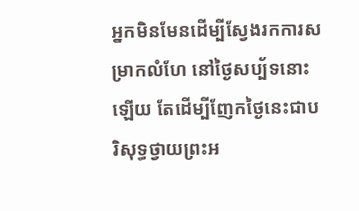អ្នកមិនមែនដើម្បីស្វែងរកការសម្រាកលំហែ នៅថ្ងៃសប្ប័ទនោះឡើយ តែដើម្បីញែកថ្ងៃនេះជាបរិសុទ្ធថ្វាយព្រះអ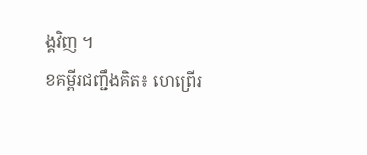ង្គវិញ ។
ខគម្ពីរជញ្ជឹងគិត៖ ហេព្រើរ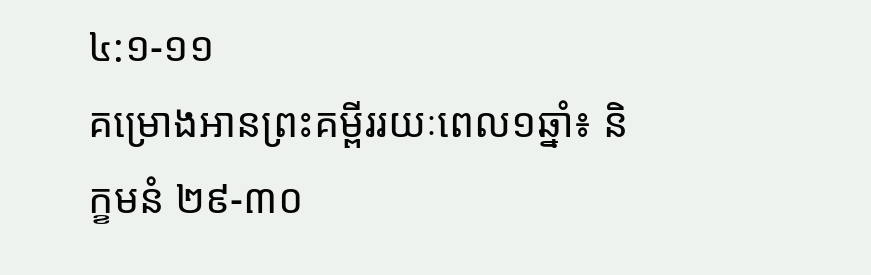៤:១-១១
គម្រោងអានព្រះគម្ពីររយៈពេល១ឆ្នាំ៖ និក្ខមនំ ២៩-៣០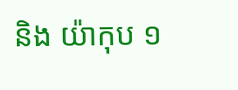និង យ៉ាកុប ១